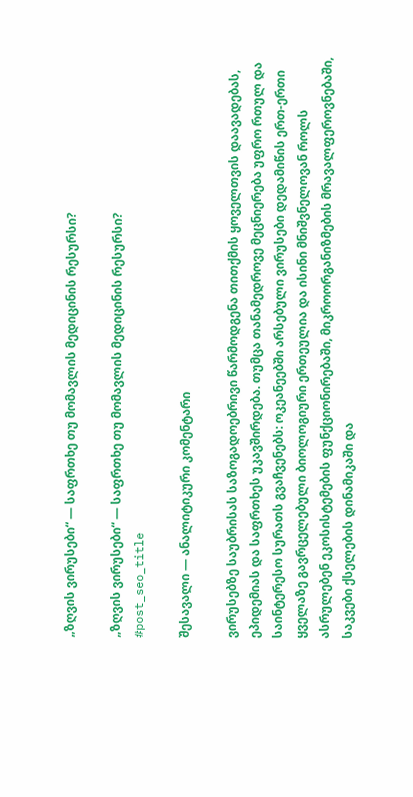„ზღვის ვირუსები“ — საფრთხე თუ მომავლის მედიცინის რესურსი?

„ზღვის ვირუსები“ — საფრთხე თუ მომავლის მედიცინის რესურსი?
#post_seo_title

შესავალი — ანალიტიკური კომენტარი

ვირუსებზე საუბრისას საზოგადოებრივი წარმოდგენა თითქმის ყოველთვის დაავადებას, ეპიდემიას და საფრთხეს უკავშირდება. თუმცა თანამედროვე მეცნიერება უფრო რთულ და საინტერესო სურათს გვაჩვენებს: ოკეანეებში არსებული ვირუსები დედამიწის ერთ-ერთი ყველაზე გავრცელებული ბიოლოგიური ერთეულია და ისინი მნიშვნელოვან როლს ასრულებენ ეკოსისტემების ფუნქციონირებაში, მიკროორგანიზმების მრავალფეროვნებაში, საკვები ქსელების დინამიკაში და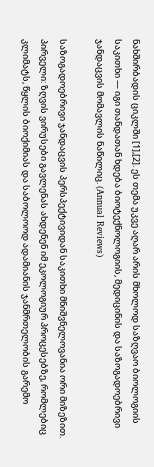ნახშირბადის ციკლში [1],[2]. ეს თემა უკვე აღარ არის მხოლოდ საზღვაო ბიოლოგიის საკითხი — იგი თანდათან ხდება ბიოტექნოლოგიის, მედიცინის და საზოგადოებრივი ჯანდაცვის მომავლის ნაწილიც. (Annual Reviews)

საზოგადოებრივი ჯანდაცვის პერსპექტივიდან საკითხი მნიშვნელოვანია ორი მიზეზით. პირველი: ზღვის ვირუსები გავლენას ახდენენ იმ ეკოლოგიურ პროცესებზე, რომლებიც კლიმატს, წყლის ბიოქიმიას და საბოლოოდ ადამიანის ჯანმრთელობის გარემო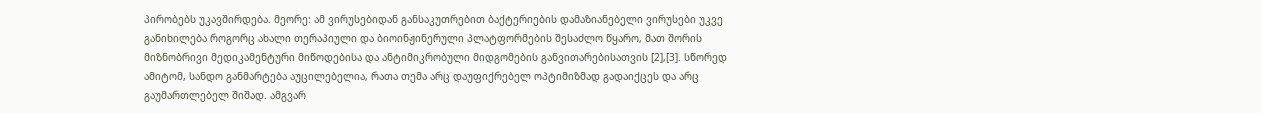პირობებს უკავშირდება. მეორე: ამ ვირუსებიდან განსაკუთრებით ბაქტერიების დამაზიანებელი ვირუსები უკვე განიხილება როგორც ახალი თერაპიული და ბიოინჟინერული პლატფორმების შესაძლო წყარო, მათ შორის მიზნობრივი მედიკამენტური მიწოდებისა და ანტიმიკრობული მიდგომების განვითარებისათვის [2],[3]. სწორედ ამიტომ, სანდო განმარტება აუცილებელია, რათა თემა არც დაუფიქრებელ ოპტიმიზმად გადაიქცეს და არც გაუმართლებელ შიშად. ამგვარ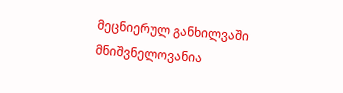მეცნიერულ განხილვაში მნიშვნელოვანია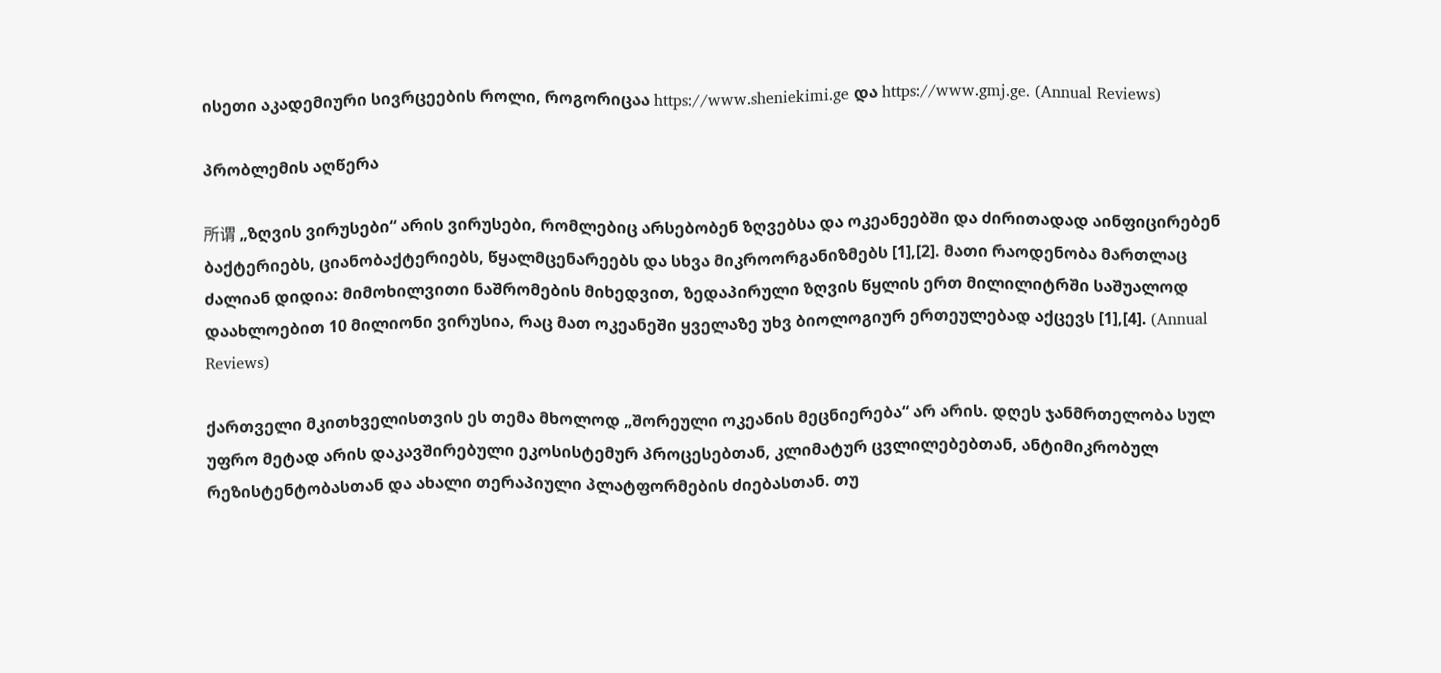ისეთი აკადემიური სივრცეების როლი, როგორიცაა https://www.sheniekimi.ge და https://www.gmj.ge. (Annual Reviews)

პრობლემის აღწერა

所谓 „ზღვის ვირუსები“ არის ვირუსები, რომლებიც არსებობენ ზღვებსა და ოკეანეებში და ძირითადად აინფიცირებენ ბაქტერიებს, ციანობაქტერიებს, წყალმცენარეებს და სხვა მიკროორგანიზმებს [1],[2]. მათი რაოდენობა მართლაც ძალიან დიდია: მიმოხილვითი ნაშრომების მიხედვით, ზედაპირული ზღვის წყლის ერთ მილილიტრში საშუალოდ დაახლოებით 10 მილიონი ვირუსია, რაც მათ ოკეანეში ყველაზე უხვ ბიოლოგიურ ერთეულებად აქცევს [1],[4]. (Annual Reviews)

ქართველი მკითხველისთვის ეს თემა მხოლოდ „შორეული ოკეანის მეცნიერება“ არ არის. დღეს ჯანმრთელობა სულ უფრო მეტად არის დაკავშირებული ეკოსისტემურ პროცესებთან, კლიმატურ ცვლილებებთან, ანტიმიკრობულ რეზისტენტობასთან და ახალი თერაპიული პლატფორმების ძიებასთან. თუ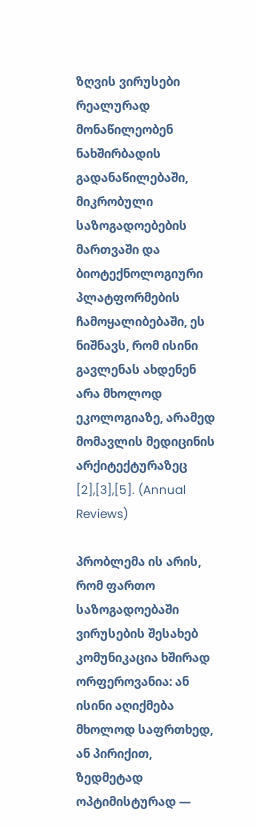ზღვის ვირუსები რეალურად მონაწილეობენ ნახშირბადის გადანაწილებაში, მიკრობული საზოგადოებების მართვაში და ბიოტექნოლოგიური პლატფორმების ჩამოყალიბებაში, ეს ნიშნავს, რომ ისინი გავლენას ახდენენ არა მხოლოდ ეკოლოგიაზე, არამედ მომავლის მედიცინის არქიტექტურაზეც [2],[3],[5]. (Annual Reviews)

პრობლემა ის არის, რომ ფართო საზოგადოებაში ვირუსების შესახებ კომუნიკაცია ხშირად ორფეროვანია: ან ისინი აღიქმება მხოლოდ საფრთხედ, ან პირიქით, ზედმეტად ოპტიმისტურად —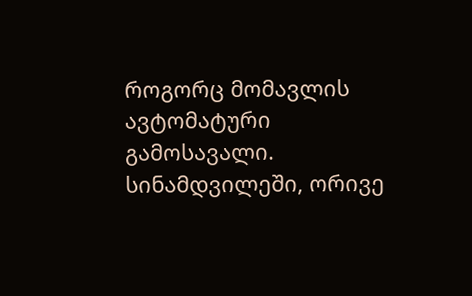როგორც მომავლის ავტომატური გამოსავალი. სინამდვილეში, ორივე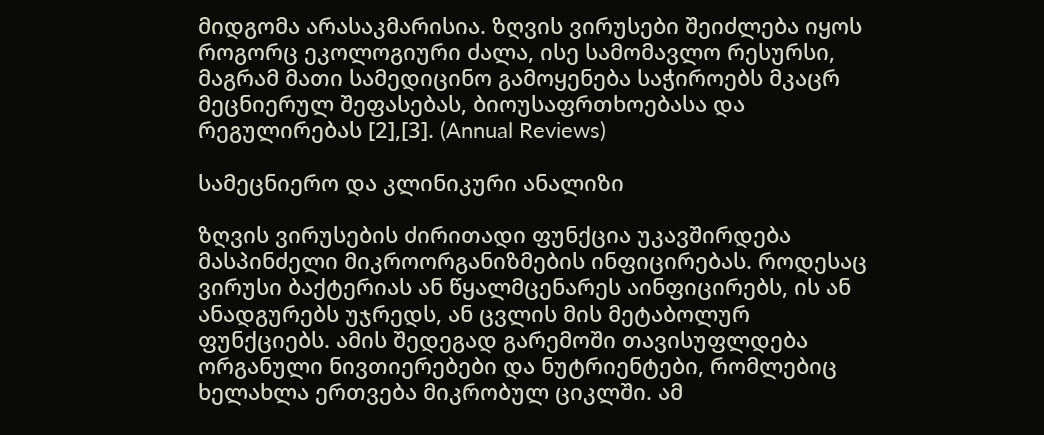მიდგომა არასაკმარისია. ზღვის ვირუსები შეიძლება იყოს როგორც ეკოლოგიური ძალა, ისე სამომავლო რესურსი, მაგრამ მათი სამედიცინო გამოყენება საჭიროებს მკაცრ მეცნიერულ შეფასებას, ბიოუსაფრთხოებასა და რეგულირებას [2],[3]. (Annual Reviews)

სამეცნიერო და კლინიკური ანალიზი

ზღვის ვირუსების ძირითადი ფუნქცია უკავშირდება მასპინძელი მიკროორგანიზმების ინფიცირებას. როდესაც ვირუსი ბაქტერიას ან წყალმცენარეს აინფიცირებს, ის ან ანადგურებს უჯრედს, ან ცვლის მის მეტაბოლურ ფუნქციებს. ამის შედეგად გარემოში თავისუფლდება ორგანული ნივთიერებები და ნუტრიენტები, რომლებიც ხელახლა ერთვება მიკრობულ ციკლში. ამ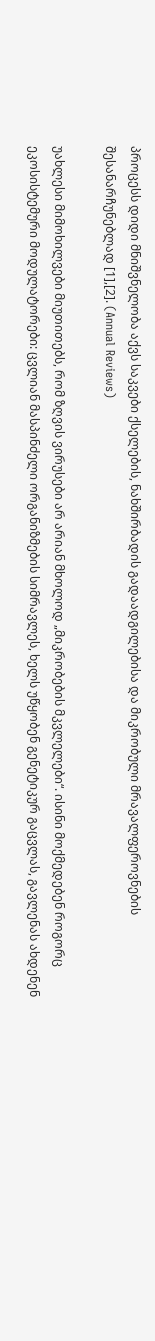პროცესს დიდი მნიშვნელობა აქვს საკვები ქსელების, ნახშირბადის გადაადგილებისა და მიკრობული მრავალფეროვნების შესანარჩუნებლად [1],[2]. (Annual Reviews)

უახლესი მიმოხილვები მიუთითებს, რომ ზღვის ვირუსები არ არიან მხოლოდ „მიკრობების მკვლელები“. ისინი მოქმედებენ როგორც ეკოსისტემური მოდულატორები: ცვლიან მასპინძელი ორგანიზმების სიმრავლეს, ხელს უწყობენ გენეტიკურ გაცვლას, გავლენას ახდენენ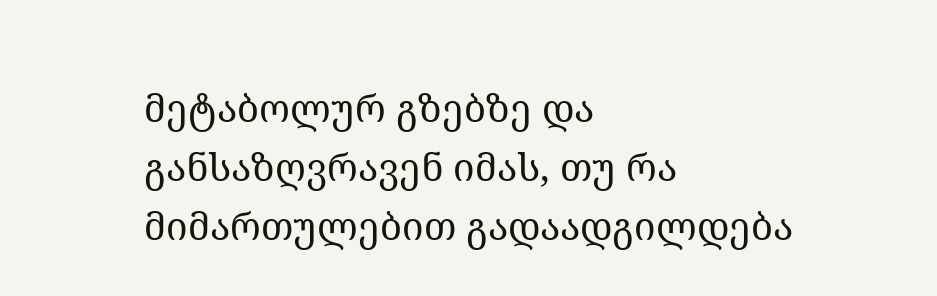მეტაბოლურ გზებზე და განსაზღვრავენ იმას, თუ რა მიმართულებით გადაადგილდება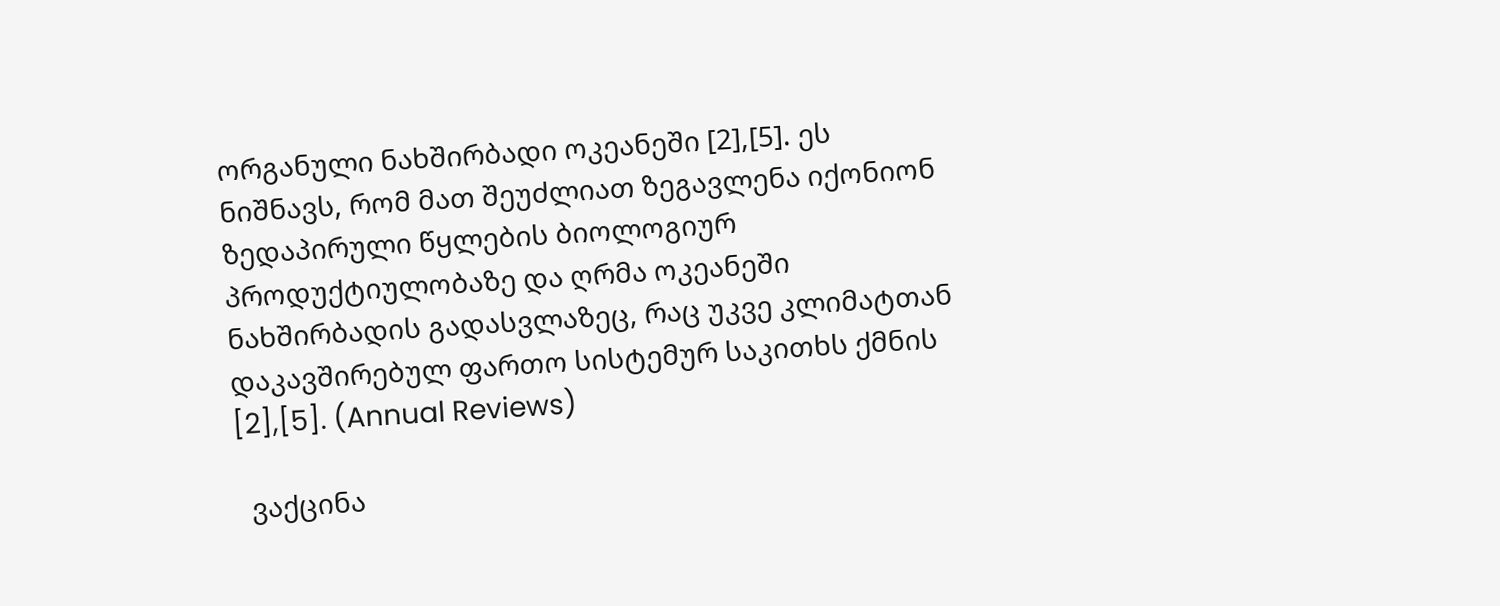ორგანული ნახშირბადი ოკეანეში [2],[5]. ეს ნიშნავს, რომ მათ შეუძლიათ ზეგავლენა იქონიონ ზედაპირული წყლების ბიოლოგიურ პროდუქტიულობაზე და ღრმა ოკეანეში ნახშირბადის გადასვლაზეც, რაც უკვე კლიმატთან დაკავშირებულ ფართო სისტემურ საკითხს ქმნის [2],[5]. (Annual Reviews)

  ვაქცინა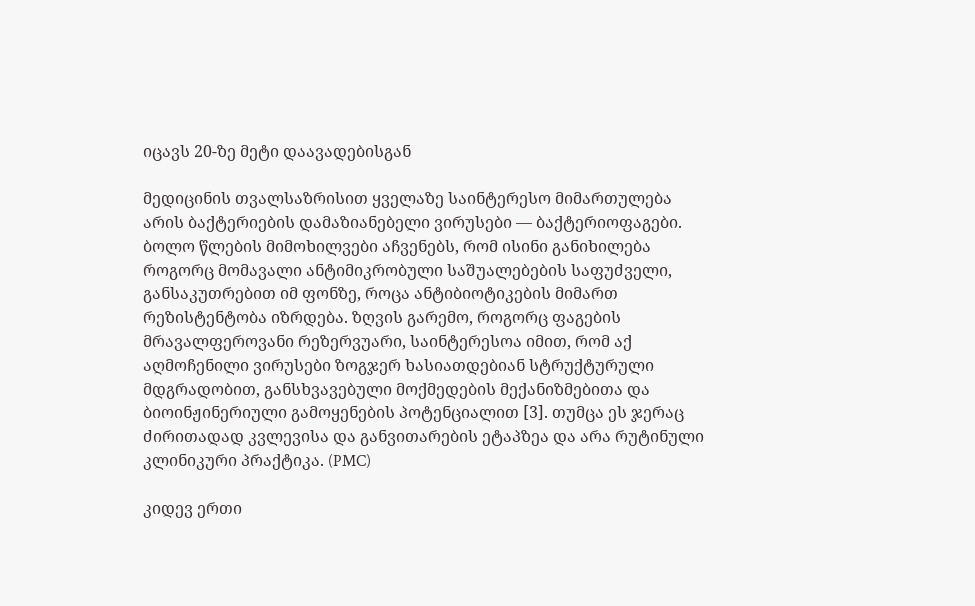იცავს 20-ზე მეტი დაავადებისგან

მედიცინის თვალსაზრისით ყველაზე საინტერესო მიმართულება არის ბაქტერიების დამაზიანებელი ვირუსები — ბაქტერიოფაგები. ბოლო წლების მიმოხილვები აჩვენებს, რომ ისინი განიხილება როგორც მომავალი ანტიმიკრობული საშუალებების საფუძველი, განსაკუთრებით იმ ფონზე, როცა ანტიბიოტიკების მიმართ რეზისტენტობა იზრდება. ზღვის გარემო, როგორც ფაგების მრავალფეროვანი რეზერვუარი, საინტერესოა იმით, რომ აქ აღმოჩენილი ვირუსები ზოგჯერ ხასიათდებიან სტრუქტურული მდგრადობით, განსხვავებული მოქმედების მექანიზმებითა და ბიოინჟინერიული გამოყენების პოტენციალით [3]. თუმცა ეს ჯერაც ძირითადად კვლევისა და განვითარების ეტაპზეა და არა რუტინული კლინიკური პრაქტიკა. (PMC)

კიდევ ერთი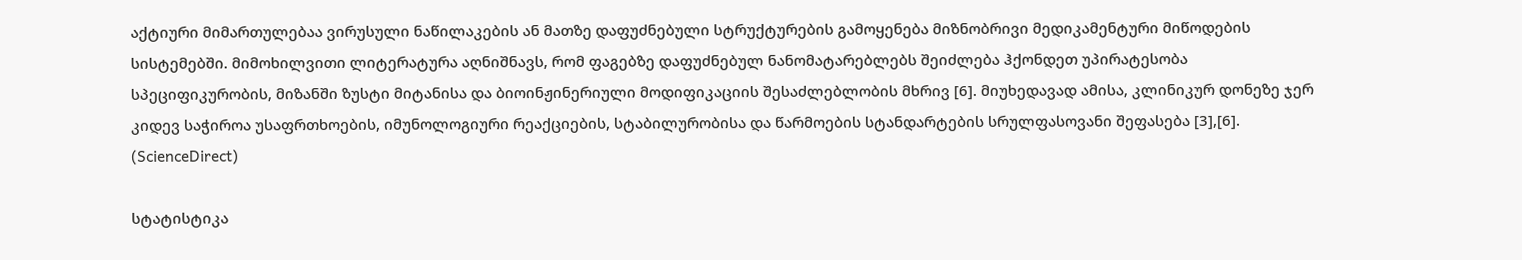აქტიური მიმართულებაა ვირუსული ნაწილაკების ან მათზე დაფუძნებული სტრუქტურების გამოყენება მიზნობრივი მედიკამენტური მიწოდების სისტემებში. მიმოხილვითი ლიტერატურა აღნიშნავს, რომ ფაგებზე დაფუძნებულ ნანომატარებლებს შეიძლება ჰქონდეთ უპირატესობა სპეციფიკურობის, მიზანში ზუსტი მიტანისა და ბიოინჟინერიული მოდიფიკაციის შესაძლებლობის მხრივ [6]. მიუხედავად ამისა, კლინიკურ დონეზე ჯერ კიდევ საჭიროა უსაფრთხოების, იმუნოლოგიური რეაქციების, სტაბილურობისა და წარმოების სტანდარტების სრულფასოვანი შეფასება [3],[6]. (ScienceDirect)

სტატისტიკა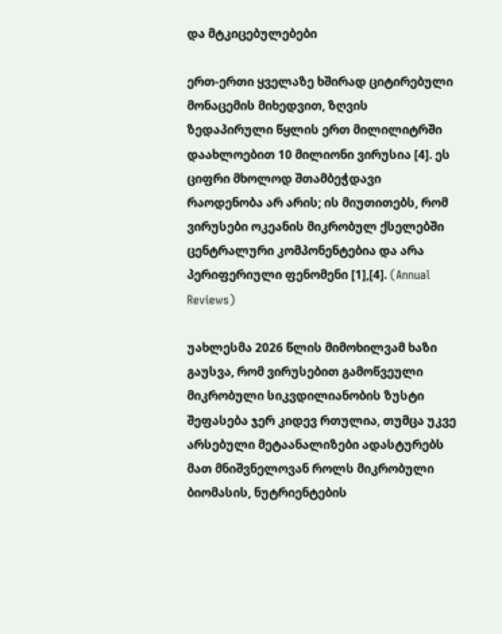და მტკიცებულებები

ერთ-ერთი ყველაზე ხშირად ციტირებული მონაცემის მიხედვით, ზღვის ზედაპირული წყლის ერთ მილილიტრში დაახლოებით 10 მილიონი ვირუსია [4]. ეს ციფრი მხოლოდ შთამბეჭდავი რაოდენობა არ არის; ის მიუთითებს, რომ ვირუსები ოკეანის მიკრობულ ქსელებში ცენტრალური კომპონენტებია და არა პერიფერიული ფენომენი [1],[4]. (Annual Reviews)

უახლესმა 2026 წლის მიმოხილვამ ხაზი გაუსვა, რომ ვირუსებით გამოწვეული მიკრობული სიკვდილიანობის ზუსტი შეფასება ჯერ კიდევ რთულია, თუმცა უკვე არსებული მეტაანალიზები ადასტურებს მათ მნიშვნელოვან როლს მიკრობული ბიომასის, ნუტრიენტების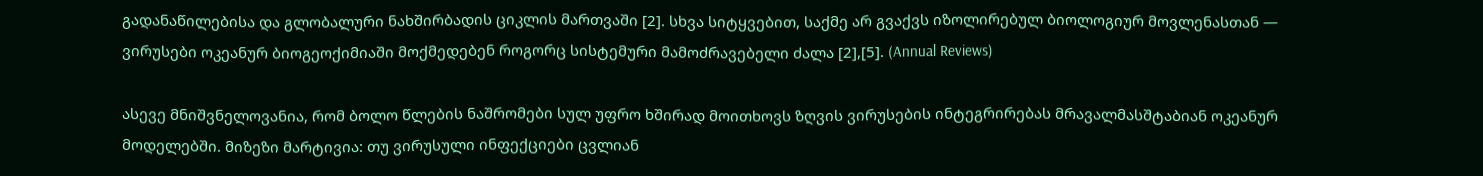გადანაწილებისა და გლობალური ნახშირბადის ციკლის მართვაში [2]. სხვა სიტყვებით, საქმე არ გვაქვს იზოლირებულ ბიოლოგიურ მოვლენასთან — ვირუსები ოკეანურ ბიოგეოქიმიაში მოქმედებენ როგორც სისტემური მამოძრავებელი ძალა [2],[5]. (Annual Reviews)

ასევე მნიშვნელოვანია, რომ ბოლო წლების ნაშრომები სულ უფრო ხშირად მოითხოვს ზღვის ვირუსების ინტეგრირებას მრავალმასშტაბიან ოკეანურ მოდელებში. მიზეზი მარტივია: თუ ვირუსული ინფექციები ცვლიან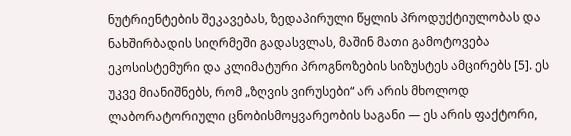ნუტრიენტების შეკავებას, ზედაპირული წყლის პროდუქტიულობას და ნახშირბადის სიღრმეში გადასვლას, მაშინ მათი გამოტოვება ეკოსისტემური და კლიმატური პროგნოზების სიზუსტეს ამცირებს [5]. ეს უკვე მიანიშნებს, რომ „ზღვის ვირუსები“ არ არის მხოლოდ ლაბორატორიული ცნობისმოყვარეობის საგანი — ეს არის ფაქტორი,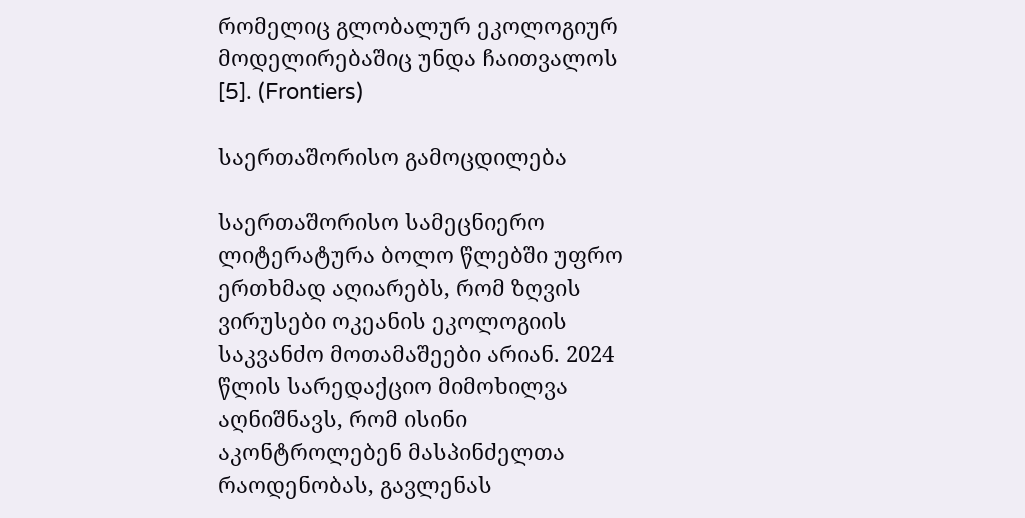რომელიც გლობალურ ეკოლოგიურ მოდელირებაშიც უნდა ჩაითვალოს [5]. (Frontiers)

საერთაშორისო გამოცდილება

საერთაშორისო სამეცნიერო ლიტერატურა ბოლო წლებში უფრო ერთხმად აღიარებს, რომ ზღვის ვირუსები ოკეანის ეკოლოგიის საკვანძო მოთამაშეები არიან. 2024 წლის სარედაქციო მიმოხილვა აღნიშნავს, რომ ისინი აკონტროლებენ მასპინძელთა რაოდენობას, გავლენას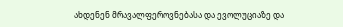ახდენენ მრავალფეროვნებასა და ევოლუციაზე და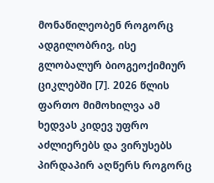მონაწილეობენ როგორც ადგილობრივ, ისე გლობალურ ბიოგეოქიმიურ ციკლებში [7]. 2026 წლის ფართო მიმოხილვა ამ ხედვას კიდევ უფრო აძლიერებს და ვირუსებს პირდაპირ აღწერს როგორც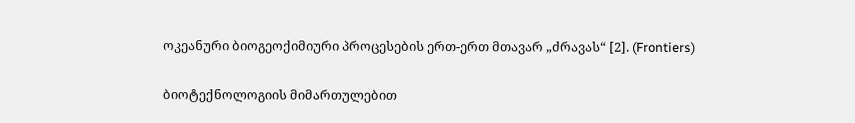ოკეანური ბიოგეოქიმიური პროცესების ერთ-ერთ მთავარ „ძრავას“ [2]. (Frontiers)

ბიოტექნოლოგიის მიმართულებით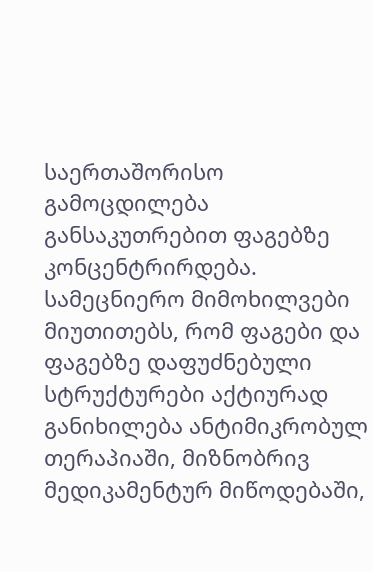საერთაშორისო გამოცდილება განსაკუთრებით ფაგებზე კონცენტრირდება. სამეცნიერო მიმოხილვები მიუთითებს, რომ ფაგები და ფაგებზე დაფუძნებული სტრუქტურები აქტიურად განიხილება ანტიმიკრობულ თერაპიაში, მიზნობრივ მედიკამენტურ მიწოდებაში,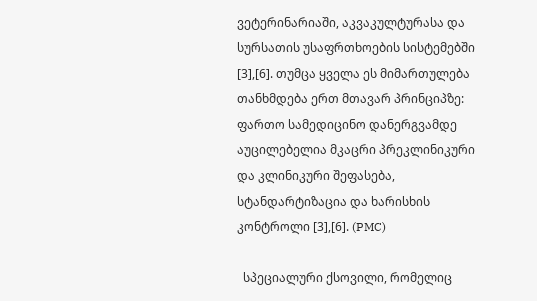ვეტერინარიაში, აკვაკულტურასა და სურსათის უსაფრთხოების სისტემებში [3],[6]. თუმცა ყველა ეს მიმართულება თანხმდება ერთ მთავარ პრინციპზე: ფართო სამედიცინო დანერგვამდე აუცილებელია მკაცრი პრეკლინიკური და კლინიკური შეფასება, სტანდარტიზაცია და ხარისხის კონტროლი [3],[6]. (PMC)

  სპეციალური ქსოვილი, რომელიც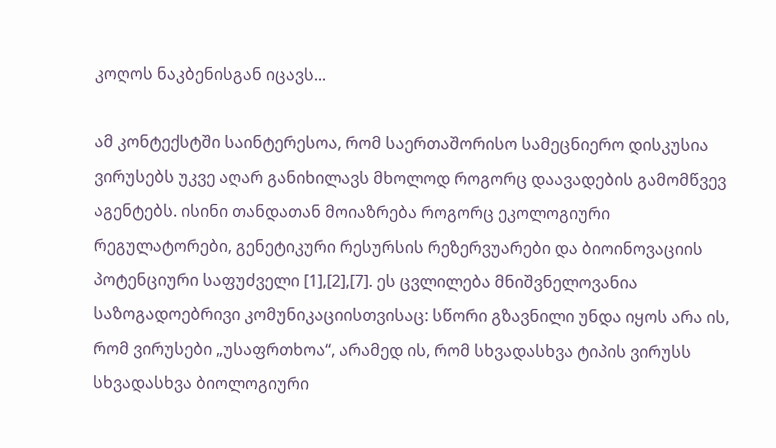კოღოს ნაკბენისგან იცავს...

ამ კონტექსტში საინტერესოა, რომ საერთაშორისო სამეცნიერო დისკუსია ვირუსებს უკვე აღარ განიხილავს მხოლოდ როგორც დაავადების გამომწვევ აგენტებს. ისინი თანდათან მოიაზრება როგორც ეკოლოგიური რეგულატორები, გენეტიკური რესურსის რეზერვუარები და ბიოინოვაციის პოტენციური საფუძველი [1],[2],[7]. ეს ცვლილება მნიშვნელოვანია საზოგადოებრივი კომუნიკაციისთვისაც: სწორი გზავნილი უნდა იყოს არა ის, რომ ვირუსები „უსაფრთხოა“, არამედ ის, რომ სხვადასხვა ტიპის ვირუსს სხვადასხვა ბიოლოგიური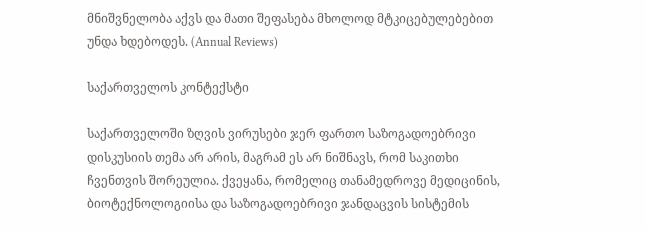მნიშვნელობა აქვს და მათი შეფასება მხოლოდ მტკიცებულებებით უნდა ხდებოდეს. (Annual Reviews)

საქართველოს კონტექსტი

საქართველოში ზღვის ვირუსები ჯერ ფართო საზოგადოებრივი დისკუსიის თემა არ არის, მაგრამ ეს არ ნიშნავს, რომ საკითხი ჩვენთვის შორეულია. ქვეყანა, რომელიც თანამედროვე მედიცინის, ბიოტექნოლოგიისა და საზოგადოებრივი ჯანდაცვის სისტემის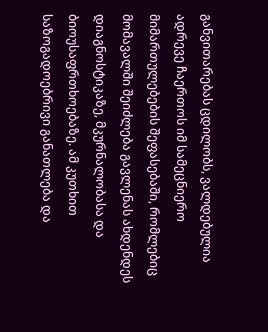განვითარებას ცდილობს, ვალდებულია ადრევე ჩაერთოს იმ სამეცნიერო მიმართულებების შეფასებაში, რომლებიც მომავალში შეიძლება გავლენას ახდენდეს დიაგნოსტიკაზე, მკურნალობასა და ბიოუსაფრთხოებაზე. ამ კუთხით საზოგადოებრივი განათლება და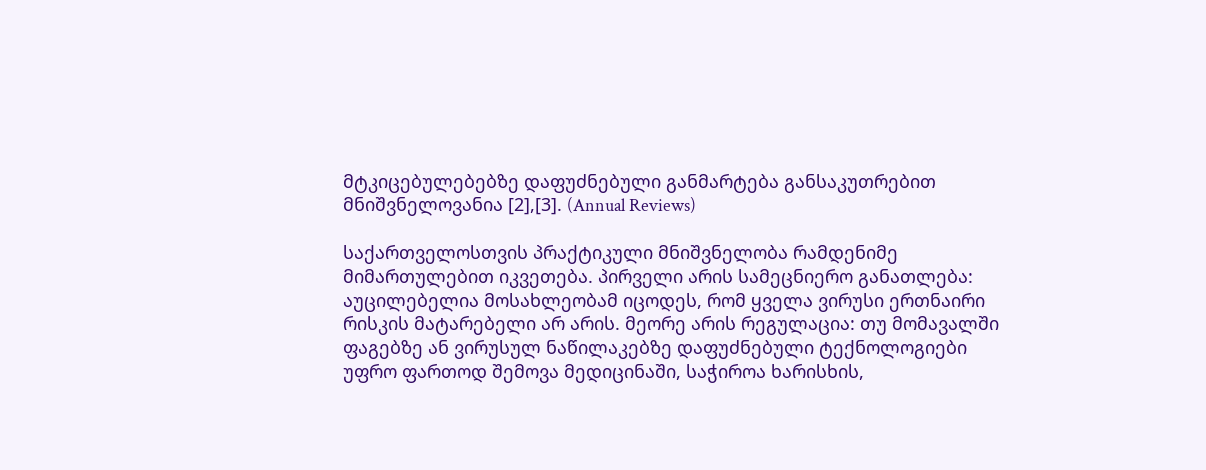მტკიცებულებებზე დაფუძნებული განმარტება განსაკუთრებით მნიშვნელოვანია [2],[3]. (Annual Reviews)

საქართველოსთვის პრაქტიკული მნიშვნელობა რამდენიმე მიმართულებით იკვეთება. პირველი არის სამეცნიერო განათლება: აუცილებელია მოსახლეობამ იცოდეს, რომ ყველა ვირუსი ერთნაირი რისკის მატარებელი არ არის. მეორე არის რეგულაცია: თუ მომავალში ფაგებზე ან ვირუსულ ნაწილაკებზე დაფუძნებული ტექნოლოგიები უფრო ფართოდ შემოვა მედიცინაში, საჭიროა ხარისხის,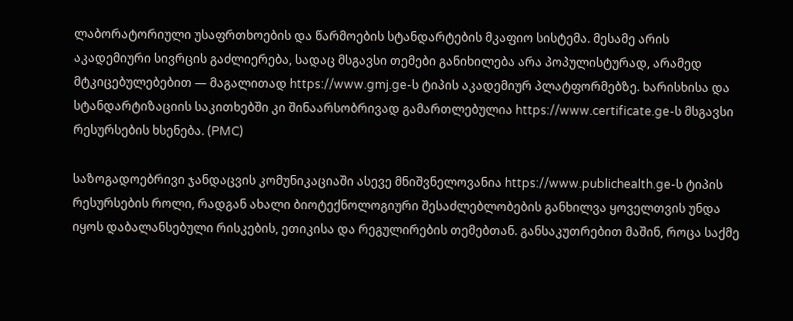ლაბორატორიული უსაფრთხოების და წარმოების სტანდარტების მკაფიო სისტემა. მესამე არის აკადემიური სივრცის გაძლიერება, სადაც მსგავსი თემები განიხილება არა პოპულისტურად, არამედ მტკიცებულებებით — მაგალითად https://www.gmj.ge-ს ტიპის აკადემიურ პლატფორმებზე. ხარისხისა და სტანდარტიზაციის საკითხებში კი შინაარსობრივად გამართლებულია https://www.certificate.ge-ს მსგავსი რესურსების ხსენება. (PMC)

საზოგადოებრივი ჯანდაცვის კომუნიკაციაში ასევე მნიშვნელოვანია https://www.publichealth.ge-ს ტიპის რესურსების როლი, რადგან ახალი ბიოტექნოლოგიური შესაძლებლობების განხილვა ყოველთვის უნდა იყოს დაბალანსებული რისკების, ეთიკისა და რეგულირების თემებთან. განსაკუთრებით მაშინ, როცა საქმე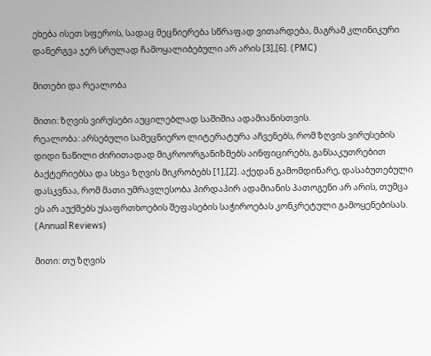ეხება ისეთ სფეროს, სადაც მეცნიერება სწრაფად ვითარდება, მაგრამ კლინიკური დანერგვა ჯერ სრულად ჩამოყალიბებული არ არის [3],[6]. (PMC)

მითები და რეალობა

მითი: ზღვის ვირუსები აუცილებლად საშიშია ადამიანისთვის.
რეალობა: არსებული სამეცნიერო ლიტერატურა აჩვენებს, რომ ზღვის ვირუსების დიდი ნაწილი ძირითადად მიკროორგანიზმებს აინფიცირებს, განსაკუთრებით ბაქტერიებსა და სხვა ზღვის მიკრობებს [1],[2]. აქედან გამომდინარე, დასაბუთებული დასკვნაა, რომ მათი უმრავლესობა პირდაპირ ადამიანის პათოგენი არ არის, თუმცა ეს არ აუქმებს უსაფრთხოების შეფასების საჭიროებას კონკრეტული გამოყენებისას. (Annual Reviews)

მითი: თუ ზღვის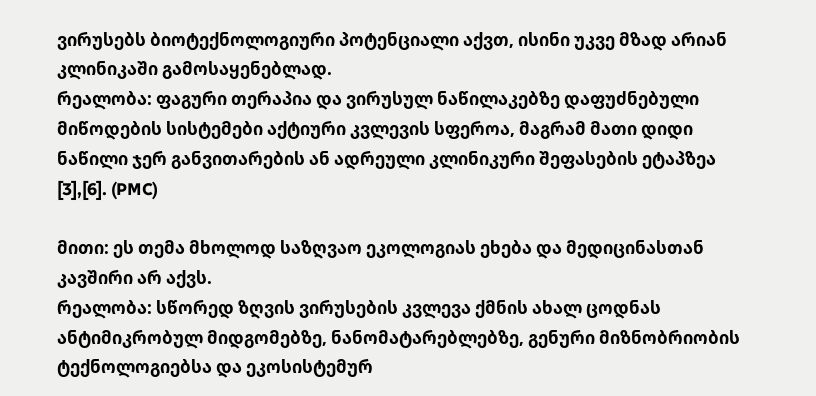ვირუსებს ბიოტექნოლოგიური პოტენციალი აქვთ, ისინი უკვე მზად არიან კლინიკაში გამოსაყენებლად.
რეალობა: ფაგური თერაპია და ვირუსულ ნაწილაკებზე დაფუძნებული მიწოდების სისტემები აქტიური კვლევის სფეროა, მაგრამ მათი დიდი ნაწილი ჯერ განვითარების ან ადრეული კლინიკური შეფასების ეტაპზეა [3],[6]. (PMC)

მითი: ეს თემა მხოლოდ საზღვაო ეკოლოგიას ეხება და მედიცინასთან კავშირი არ აქვს.
რეალობა: სწორედ ზღვის ვირუსების კვლევა ქმნის ახალ ცოდნას ანტიმიკრობულ მიდგომებზე, ნანომატარებლებზე, გენური მიზნობრიობის ტექნოლოგიებსა და ეკოსისტემურ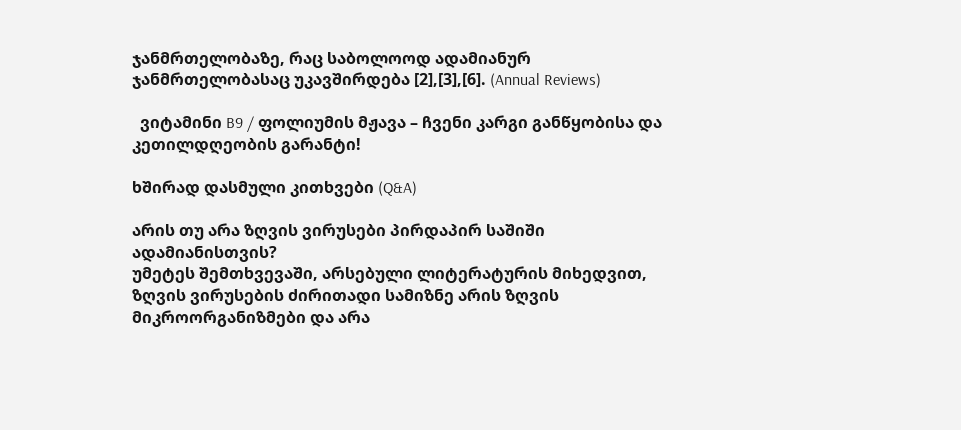ჯანმრთელობაზე, რაც საბოლოოდ ადამიანურ ჯანმრთელობასაც უკავშირდება [2],[3],[6]. (Annual Reviews)

  ვიტამინი B9 / ფოლიუმის მჟავა – ჩვენი კარგი განწყობისა და კეთილდღეობის გარანტი!

ხშირად დასმული კითხვები (Q&A)

არის თუ არა ზღვის ვირუსები პირდაპირ საშიში ადამიანისთვის?
უმეტეს შემთხვევაში, არსებული ლიტერატურის მიხედვით, ზღვის ვირუსების ძირითადი სამიზნე არის ზღვის მიკროორგანიზმები და არა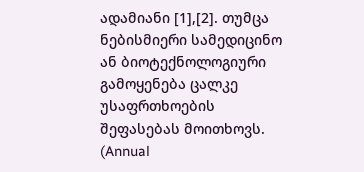ადამიანი [1],[2]. თუმცა ნებისმიერი სამედიცინო ან ბიოტექნოლოგიური გამოყენება ცალკე უსაფრთხოების შეფასებას მოითხოვს. (Annual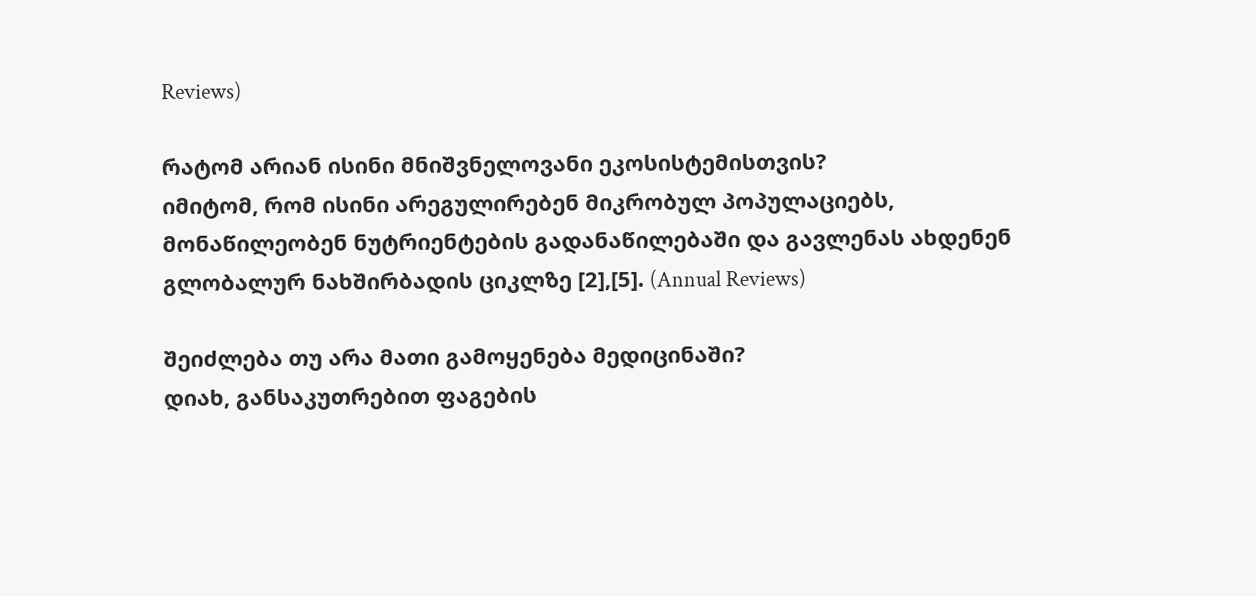Reviews)

რატომ არიან ისინი მნიშვნელოვანი ეკოსისტემისთვის?
იმიტომ, რომ ისინი არეგულირებენ მიკრობულ პოპულაციებს, მონაწილეობენ ნუტრიენტების გადანაწილებაში და გავლენას ახდენენ გლობალურ ნახშირბადის ციკლზე [2],[5]. (Annual Reviews)

შეიძლება თუ არა მათი გამოყენება მედიცინაში?
დიახ, განსაკუთრებით ფაგების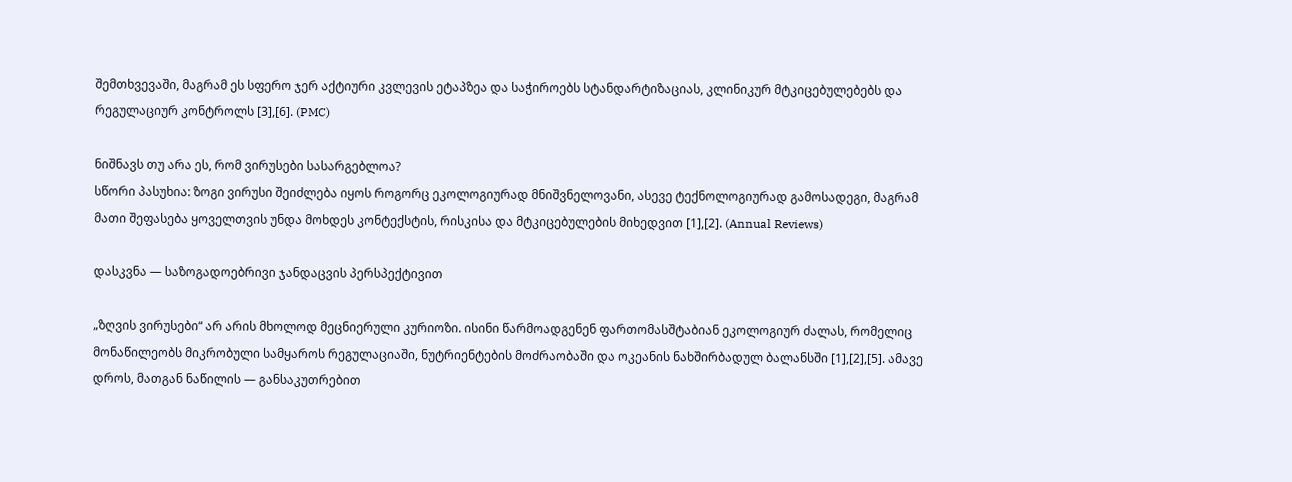შემთხვევაში, მაგრამ ეს სფერო ჯერ აქტიური კვლევის ეტაპზეა და საჭიროებს სტანდარტიზაციას, კლინიკურ მტკიცებულებებს და რეგულაციურ კონტროლს [3],[6]. (PMC)

ნიშნავს თუ არა ეს, რომ ვირუსები სასარგებლოა?
სწორი პასუხია: ზოგი ვირუსი შეიძლება იყოს როგორც ეკოლოგიურად მნიშვნელოვანი, ასევე ტექნოლოგიურად გამოსადეგი, მაგრამ მათი შეფასება ყოველთვის უნდა მოხდეს კონტექსტის, რისკისა და მტკიცებულების მიხედვით [1],[2]. (Annual Reviews)

დასკვნა — საზოგადოებრივი ჯანდაცვის პერსპექტივით

„ზღვის ვირუსები“ არ არის მხოლოდ მეცნიერული კურიოზი. ისინი წარმოადგენენ ფართომასშტაბიან ეკოლოგიურ ძალას, რომელიც მონაწილეობს მიკრობული სამყაროს რეგულაციაში, ნუტრიენტების მოძრაობაში და ოკეანის ნახშირბადულ ბალანსში [1],[2],[5]. ამავე დროს, მათგან ნაწილის — განსაკუთრებით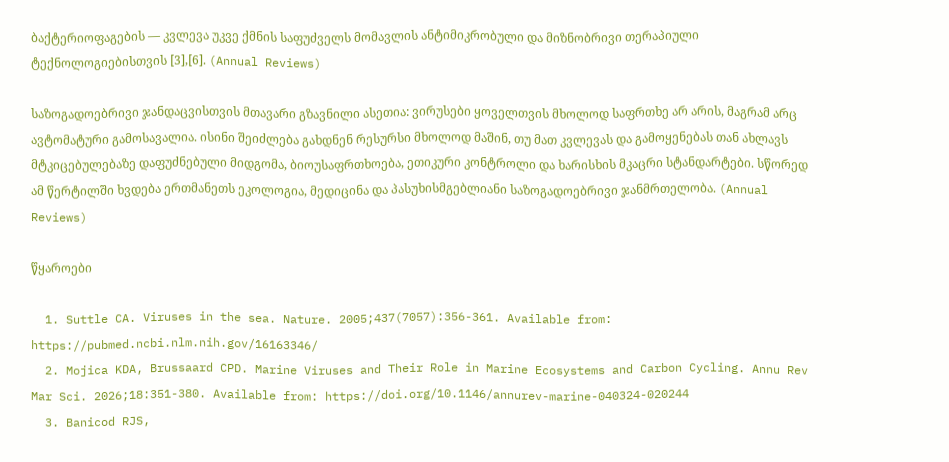ბაქტერიოფაგების — კვლევა უკვე ქმნის საფუძველს მომავლის ანტიმიკრობული და მიზნობრივი თერაპიული ტექნოლოგიებისთვის [3],[6]. (Annual Reviews)

საზოგადოებრივი ჯანდაცვისთვის მთავარი გზავნილი ასეთია: ვირუსები ყოველთვის მხოლოდ საფრთხე არ არის, მაგრამ არც ავტომატური გამოსავალია. ისინი შეიძლება გახდნენ რესურსი მხოლოდ მაშინ, თუ მათ კვლევას და გამოყენებას თან ახლავს მტკიცებულებაზე დაფუძნებული მიდგომა, ბიოუსაფრთხოება, ეთიკური კონტროლი და ხარისხის მკაცრი სტანდარტები. სწორედ ამ წერტილში ხვდება ერთმანეთს ეკოლოგია, მედიცინა და პასუხისმგებლიანი საზოგადოებრივი ჯანმრთელობა. (Annual Reviews)

წყაროები

  1. Suttle CA. Viruses in the sea. Nature. 2005;437(7057):356-361. Available from: https://pubmed.ncbi.nlm.nih.gov/16163346/
  2. Mojica KDA, Brussaard CPD. Marine Viruses and Their Role in Marine Ecosystems and Carbon Cycling. Annu Rev Mar Sci. 2026;18:351-380. Available from: https://doi.org/10.1146/annurev-marine-040324-020244
  3. Banicod RJS,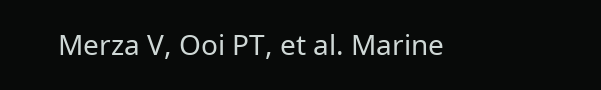Merza V, Ooi PT, et al. Marine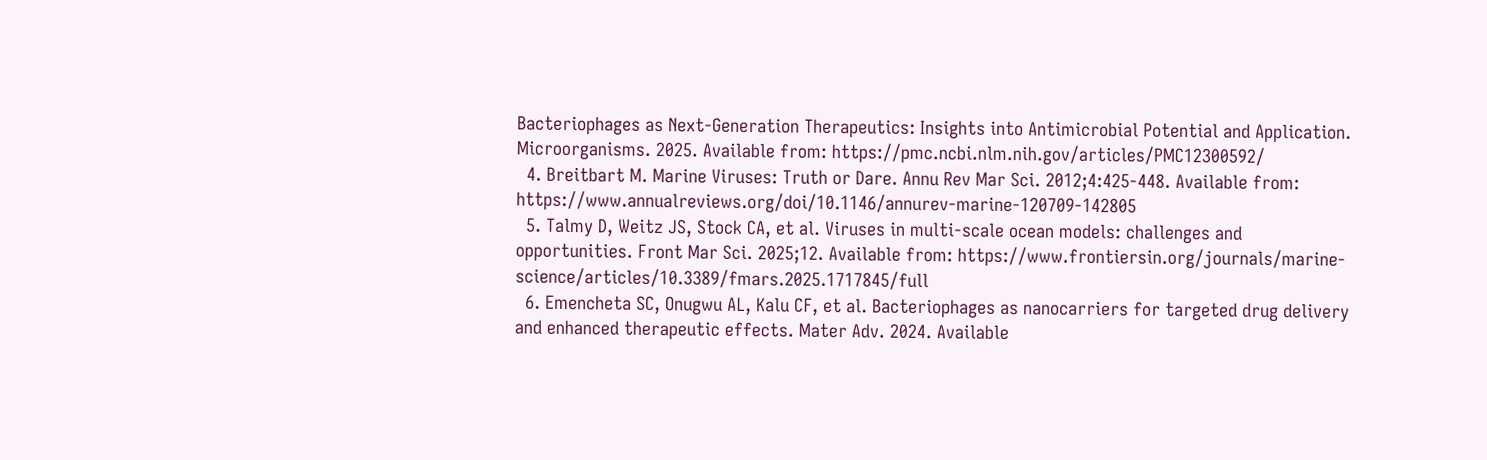Bacteriophages as Next-Generation Therapeutics: Insights into Antimicrobial Potential and Application. Microorganisms. 2025. Available from: https://pmc.ncbi.nlm.nih.gov/articles/PMC12300592/
  4. Breitbart M. Marine Viruses: Truth or Dare. Annu Rev Mar Sci. 2012;4:425-448. Available from: https://www.annualreviews.org/doi/10.1146/annurev-marine-120709-142805
  5. Talmy D, Weitz JS, Stock CA, et al. Viruses in multi-scale ocean models: challenges and opportunities. Front Mar Sci. 2025;12. Available from: https://www.frontiersin.org/journals/marine-science/articles/10.3389/fmars.2025.1717845/full
  6. Emencheta SC, Onugwu AL, Kalu CF, et al. Bacteriophages as nanocarriers for targeted drug delivery and enhanced therapeutic effects. Mater Adv. 2024. Available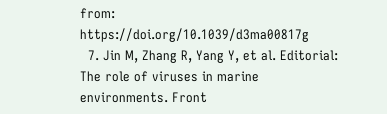from: https://doi.org/10.1039/d3ma00817g
  7. Jin M, Zhang R, Yang Y, et al. Editorial: The role of viruses in marine environments. Front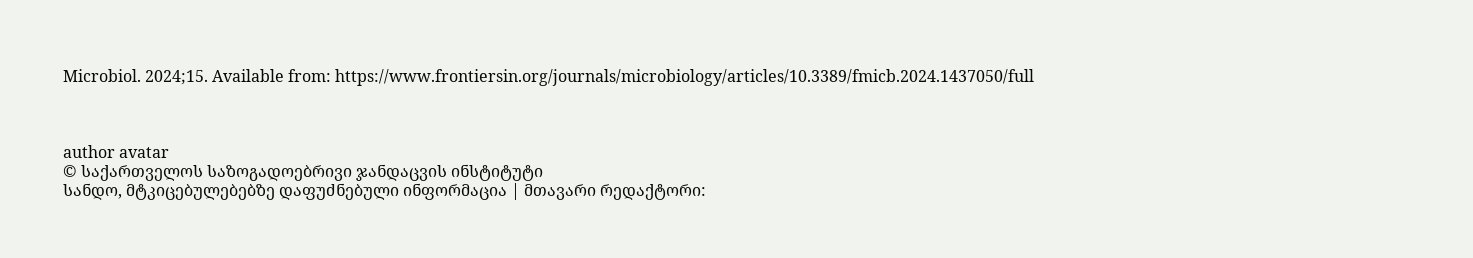Microbiol. 2024;15. Available from: https://www.frontiersin.org/journals/microbiology/articles/10.3389/fmicb.2024.1437050/full



author avatar
© საქართველოს საზოგადოებრივი ჯანდაცვის ინსტიტუტი
სანდო, მტკიცებულებებზე დაფუძნებული ინფორმაცია | მთავარი რედაქტორი: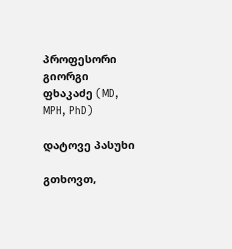პროფესორი გიორგი ფხაკაძე (MD, MPH, PhD)

დატოვე პასუხი

გთხოვთ,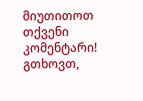მიუთითოთ თქვენი კომენტარი!
გთხოვთ,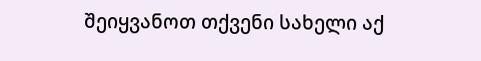შეიყვანოთ თქვენი სახელი აქ